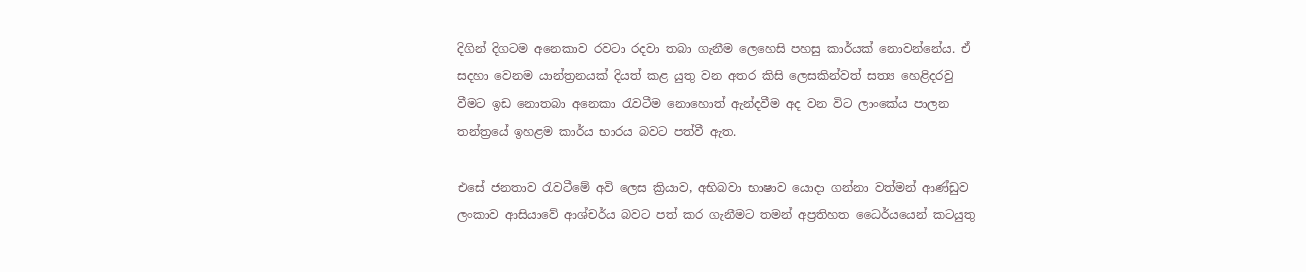දිගින් දිගටම අනෙකාව රවටා ර‍දවා තබා ගැනීම ලෙහෙසි පහසු කාර්යක් නොවන්නේය. ඒ සදහා වෙනම යාන්ත්‍රනයක් දියත් කළ යුතු වන අතර කිසි ලෙසකින්වත් සත්‍ය හෙළිදරවු වීමට ඉඩ නොතබා අනෙකා රැවටීම නොහොත් ඇන්දවීම අද වන විට ලාංකේය පාලන තන්ත්‍රයේ ඉහළම කාර්ය භාරය බවට පත්වී ඇත.

එසේ ජනතාව රැවටීමේ අවි ලෙස ක්‍රියාව, අභිබවා භාෂාව යොදා ගන්නා වත්මන් ආණ්ඩුව ලංකාව ආසියාවේ ආශ්චර්ය බවට පත් කර ගැනීමට තමන් අප්‍රතිහත ධෛර්යයෙන් කටයුතු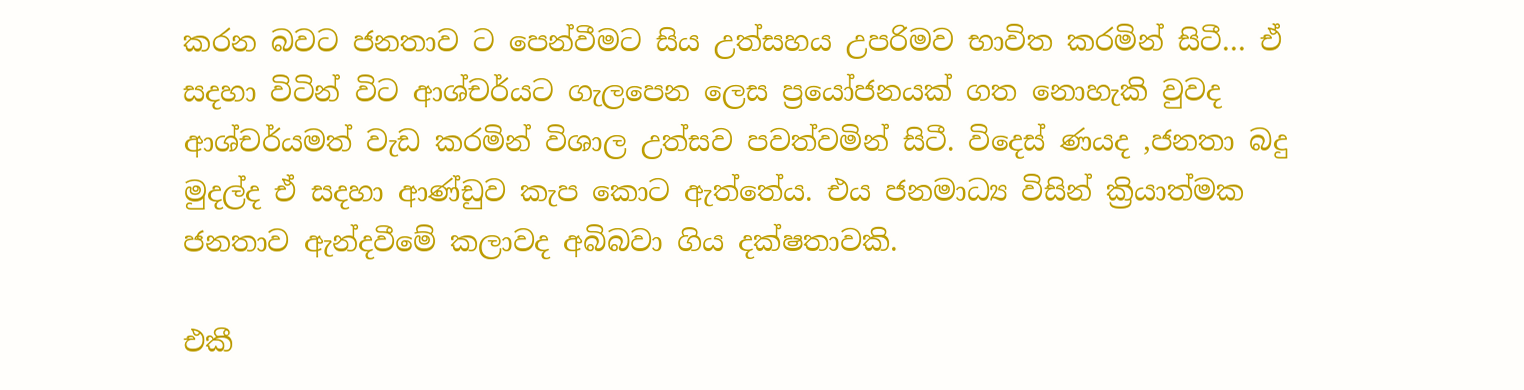කරන බවට ජනතාව ට පෙන්වීමට සිය උත්සහය උපරිමව භාවිත කරමින් සිටී… ඒ සදහා විටින් විට ආශ්චර්යට ගැලපෙන ලෙස ප්‍රයෝජනයක් ගත නොහැකි වුවද ආශ්චර්යමත් වැඩ කරමින් විශාල උත්සව පවත්වමින් සිටී. විදෙස් ණයද ,ජනතා බදු මුදල්ද ඒ සදහා ආණ්ඩුව කැප කොට ඇත්තේය. එය ජනමාධ්‍ය විසින් ක්‍රියාත්මක ජනතාව ඇන්දවීමේ කලාවද අබිබවා ගිය දක්ෂතාවකි.

එකී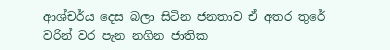ආශ්චර්ය දෙස බලා සිටින ජනතාව ඒ අතර තුරේ වරින් වර පැන නගින ජාතික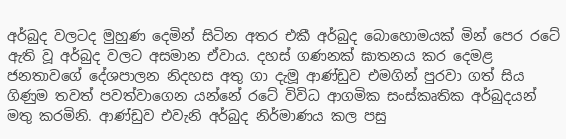අර්බුද වලටද මුහුණ දෙමින් සිටින අතර එකී අර්බුද බොහොමයක් මින් පෙර රටේ ඇති වූ අර්බුද වලට අසමාන ඒවාය. දහස් ගණනක් ඝාතනය කර දෙමළ ජනතාවගේ දේශපාලන නිදහස අතු ගා දැමූ ආණ්ඩුව එමගින් පුරවා ගත් සිය ගිණුම තවත් පවත්වාගෙන යන්නේ රටේ විවිධ ආගමික සංස්කෘතික අර්බුදයන් මතු කරමිනි. ආණ්ඩුව එවැනි අර්බුද නිර්මාණය කල පසු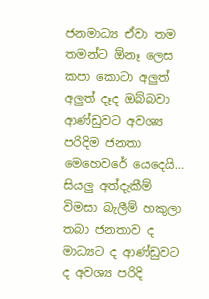ජනමාධ්‍ය ඒවා තම තමන්ට ඕනෑ ලෙස කපා කොටා අලුත් අලුත් දෑද ඔබ්බවා ආණ්ඩුවට අවශ්‍ය පරිදිම ජනතා මෙහෙවරේ යෙදෙයි… සියලු අත්දැකීම් විමසා බැලීම් හකුලා තබා ජනතාව ද මාධ්‍යට ද ආණ්ඩුවට ද අවශ්‍ය පරිදි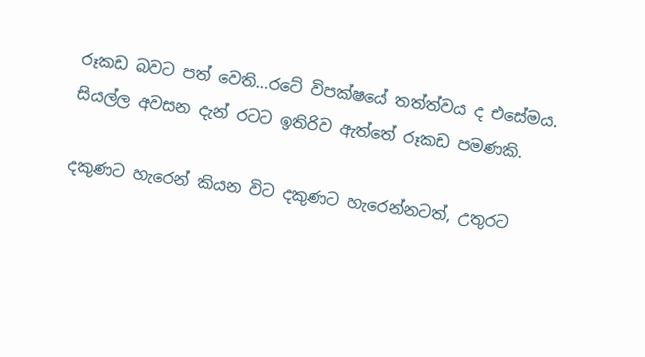රූකඩ බවට පත් වෙති…රටේ විපක්ෂයේ තත්ත්වය ද එසේමය. සියල්ල අවසන දැන් රටට ඉතිරිව ඇත්තේ රූකඩ පමණකි.

දකුණට හැරෙන් කියන විට දකුණට හැරෙන්නටත්, උතුරට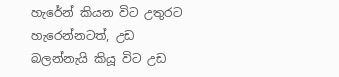හැරේන් කියන විට උතුරට හැරෙන්නටත්, උඩ බලන්නැයි කියූ විට උඩ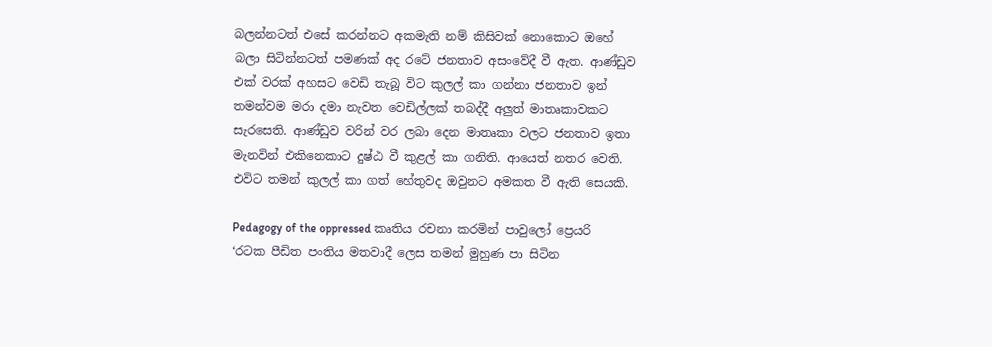බලන්නටත් එසේ කරන්නට අකමැති නම් කිසිවක් නොකොට ඔහේ බලා සිටින්නටත් පමණක් අද රටේ ජනතාව අසංවේදී වී ඇත. ආණ්ඩුව එක් වරක් අහසට වෙඩි තැබූ විට කුලල් කා ගන්නා ජනතාව ඉන් තමන්වම මරා දමා නැවත වෙඩිල්ලක් තබද්දී අලුත් මාතෘකාවකට සැරසෙති. ආණ්ඩුව වරින් වර ලබා දෙන මාතෘකා වලට ජනතාව ඉතා මැනවින් එකිනෙකාට දුෂ්ඨ වී කුළල් කා ගනිති. ආයෙත් නතර වෙති. එවිට තමන් කුලල් කා ගත් හේතුවද ඔවුනට අමකත වී ඇති සෙයකි.

Pedagogy of the oppressed කෘතිය රචනා කරමින් පාවුලෝ ප්‍රෙයරි ‘රටක පීඩිත පංතිය මතවාදී ලෙස තමන් මුහුණ පා සිටින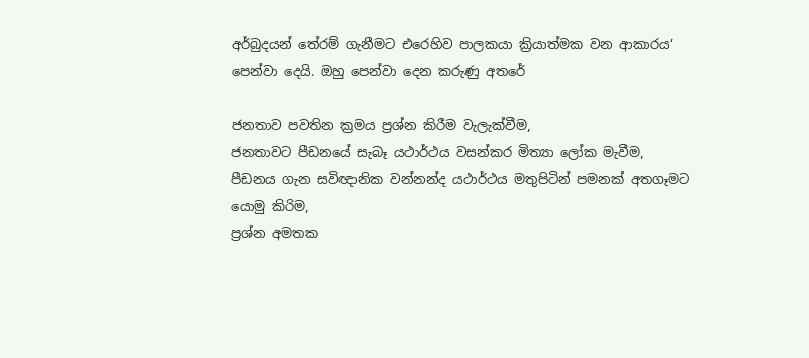අර්බුදයන් තේරම් ගැනීමට එරෙහිව පාලකයා ක්‍රියාත්මක වන ආකාරය’ පෙන්වා දෙයි. ඔහු පෙන්වා දෙන කරුණු අතරේ‍

ජනතාව පවතින ක්‍රමය ප්‍රශ්න කිරීම වැලැක්වීම,
ජනතාවට පීඩනයේ සැබෑ යථාර්ථය වසන්කර මිත්‍යා ලෝක මැවීම,
පීඩනය ගැන සවිඥානික වන්නන්ද යථාර්ථය මතුපිටින් පමනක් අතගෑමට යොමු කිරිම,
ප්‍රශ්න අමතක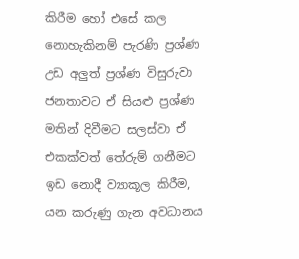කිරීම හෝ එසේ කල නොහැකිනම් පැරණි ප්‍රශ්ණ උඩ අලුත් ප්‍රශ්ණ විසුරුවා ජනතාවට ඒ සියළු ප්‍රශ්ණ මතින් දිවීමට සලස්වා ඒ එකක්වත් තේරුම් ගනීමට ඉඩ නොදී ව්‍යාකූල කිරීම, යන කරුණු ගැන අවධානය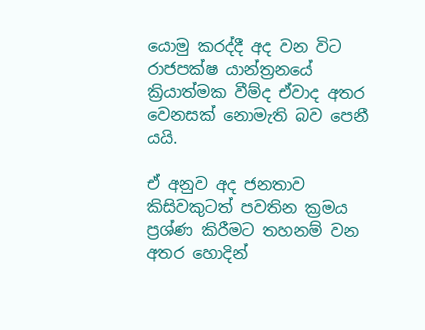යොමු කරද්දී අද වන විට රාජපක්ෂ යාන්ත්‍රනයේ ක්‍රියාත්මක වීම්ද ඒවාද අතර වෙනසක් නොමැති බව පෙනී යයි.

ඒ අනුව අද ජනතාව කිසිවකුටත් පවතින ක්‍රමය ප්‍රශ්ණ කිරීමට තහනම් වන අතර හොදින්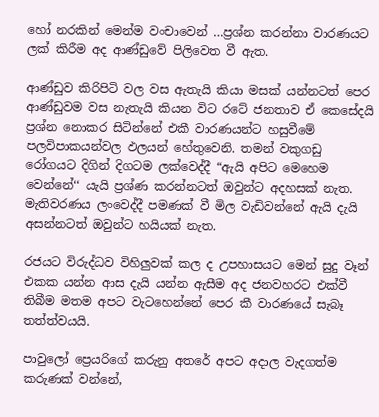හෝ නරකින් මෙන්ම වංචාවෙන් …ප්‍රශ්න කරන්නා වාරණයට ලක් කිරීම අද ආණ්ඩුවේ පිලිවෙත වී ඇත.

ආණ්ඩුව කිරිපිටි වල වස ඇතැයි කියා මසක් යන්නටත් පෙර ආණ්ඩුවම වස නැතැයි කියන විට රටේ ජනතාව ඒ කෙසේදයි ප්‍රශ්න නොකර සිටින්නේ එකී වාරණයන්ට හසුවීමේ පලවිපාකයන්වල ඵලයන් හේතුවෙනි. තමන් වකුගඩු රෝගයට දිගින් දිගටම ලක්වෙද්දී “ඇයි අපිට මෙහෙම වෙන්නේ‘‘ යැයි ප්‍රශ්ණ කරන්නටත් ඔවුන්ට අදහසක් නැත. මැතිවරණය ලංවෙද්දී පමණක් වී මිල වැඩිවන්නේ ඇයි දැයි අසන්නටත් ඔවුන්ට හයියක් නැත.

රජයට විරුද්ධව විහිලුවක් කල ද උපහාසයට මෙන් සුදු වෑන් එකක යන්න ආස දැයි යන්න ඇසීම අද ජනවහරට එක්වී තිබීම මතම අපට වැටහෙන්නේ පෙර කී වාරණයේ සැබෑ තත්ත්වයයි.

පාවුලෝ ප්‍රෙයරිගේ කරුනු අතරේ අපට අදාල වැදගත්ම කරුණක් වන්නේ,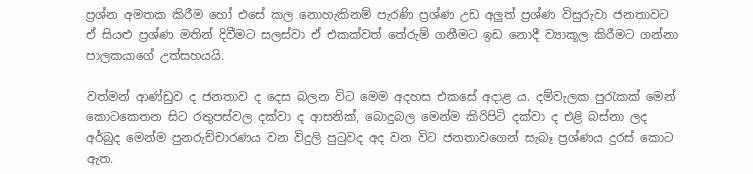ප්‍රශ්න අමතක කිරීම හෝ එසේ කල නොහැකිනම් පැරණි ප්‍රශ්ණ උඩ අලුත් ප්‍රශ්ණ විසුරුවා ජනතාවට ඒ සියළු ප්‍රශ්ණ මතින් දිවීමට සලස්වා ඒ එකක්වත් තේරුම් ගනීමට ඉඩ නොදී ව්‍යාකූල කිරීමට ගන්නා පාලකයාගේ උත්සහයයි.

වත්මන් ආණ්ඩුව ද ජනතාව ද දෙස බලන විට මෙම අදහස එකසේ අදාළ ය. දම්වැලක පුරැකක් මෙන් කොටකෙතන සිට රතුපස්වල දක්වා ද ආසනික්, බොදුබල මෙන්ම කිරිපිටි දක්වා ද එළි බස්නා ලද අර්බුද මෙන්ම පුනරුච්චාරණය වන විදුලි පුටුවද අද වන විට ජනතාවගෙන් සැබෑ ප්‍රශ්ණය දුරස් කොට ඇත.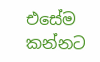එසේම කන්නට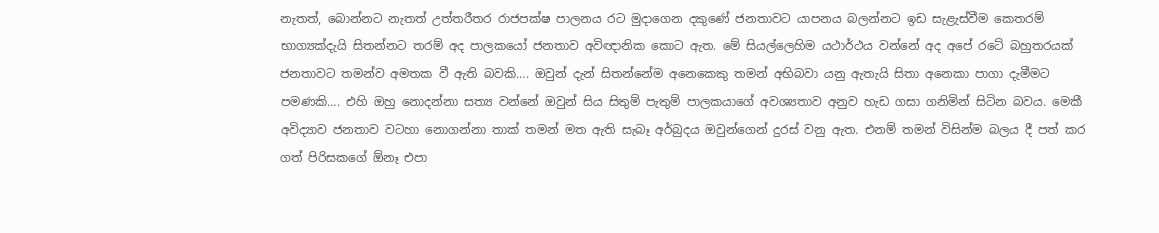නැතත්, බොන්නට නැතත් උත්තරීතර රාජපක්ෂ පාලනය රට මුදාගෙන දකුණේ ජනතාවට යාපනය බලන්නට ඉඩ සැළැස්වීම කෙතරම් භාග්‍යක්දැයි සිතන්නට තරම් අද පාලකයෝ ජනතාව අවිඥානික කොට ඇත. මේ සියල්ලෙහිම යථාර්ථය වන්නේ අද අපේ රටේ බහුතරයක් ජනතාවට තමන්ව අමතක වී ඇති බවකි…. ඔවුන් දැන් සිතන්නේම අනෙකෙකු තමන් අභිබවා යනු ඇතැයි සිතා අනෙකා පාගා දැමීමට පමණකි…. එහි ඔහු නොදන්නා සත්‍ය වන්නේ ඔවුන් සිය සිතුම් පැතුම් පාලකයාගේ අවශ්‍යතාව අනුව හැඩ ගසා ගනිමින් සිටින බවය. මෙකී අවිද්‍යාව ජනතාව වටහා නොගන්නා තාක් තමන් මත ඇති සැබෑ අර්බුදය ඔවුන්ගෙන් දුරස් වනු ඇත. එනම් තමන් විසින්ම බලය දී පත් කර ගත් පිරිසකගේ ඕනෑ එපා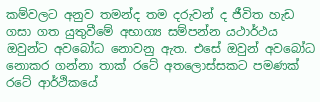කම්වලට අනුව තමන්ද තම දරුවන් ද ජීවිත හැඩ ගසා ගත යුතුවීමේ අභාග්‍ය සම්පන්න යථාර්ථය ඔවුන්ට අවබෝධ නොවනු ඇත. එසේ ඔවුන් අවබෝධ නොකර ගන්නා තාක් රටේ අතලොස්සකට පමණක් රටේ ආර්ථිකයේ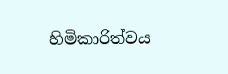හිමිකාරිත්වය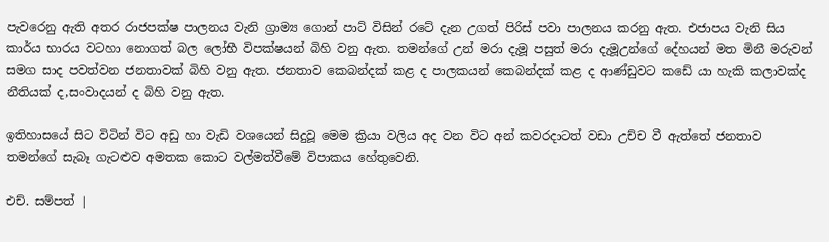පැවරෙනු ඇති අතර රාජපක්ෂ පාලනය වැනි ග්‍රාම්‍ය ගොන් පාට් විසින් රටේ දැන උගත් පිරිස් පවා පාලනය කරනු ඇත. එජාපය වැනි සිය කාර්ය භාරය වටහා නොගත් බල ලෝභී විපක්ෂයන් බිහි වනු ඇත. තමන්ගේ උන් මරා දැමූ පසුත් මරා දැමූඋන්ගේ දේහයන් මත මිනී මරුවන් සමග සාද පවත්වන ජනතාවක් බිහි වනු ඇත. ජනතාව කෙබන්දක් කළ ද පාලකයන් කෙබන්දක් කළ ද ආණ්ඩුවට කඩේ යා හැකි කලාවක්ද නීතියක් ද,සංවාදයන් ද බිහි වනු ඇත.

ඉතිහාසයේ සිට විටින් විට අඩු හා වැඩි වශයෙන් සිදුවූ මෙම ක්‍රියා වලිය අද වන විට අන් කවරදාටත් වඩා උච්ච වී ඇත්තේ ජනතාව තමන්ගේ සැබෑ ගැටළුව අමතක කොට වල්මත්වීමේ විපාකය හේතුවෙනි.

එච්. සම්පත් |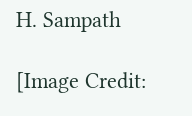H. Sampath

[Image Credit: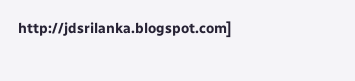http://jdsrilanka.blogspot.com]